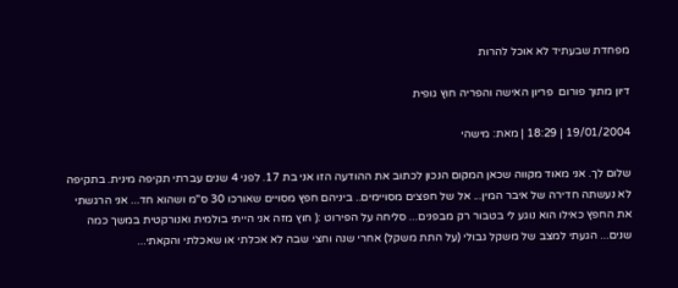מפחדת שבעתיד לא אוכל להרות

דיון מתוך פורום  פריון האישה והפריה חוץ גופית

19/01/2004 | 18:29 | מאת: מישהי

שלום לך. אני מאוד מקווה שכאן המקום הנכון לכתוב את ההודעה הזו אני בת 17. לפני 4 שנים עברתי תקיפה מינית. בתקיפה לא נעשתה חדירה של איבר המין... אל של חפצים מסויימים.. ביניהם חפץ מסויים שאורכו 30 ס"מ ושהוא חד... אני הרגשתי את החפץ כאילו הוא נוגע לי בטבור רק מבפנים... סליחה על הפירוט :( חוץ מזה אני הייתי בולמית ואנורקטית במשך כמה שנים... הגעתי למצב של משקל גבולי (על התת משקל) אחרי שנה וחצי שבה לא אכלתי או שאכלתי והקאתי...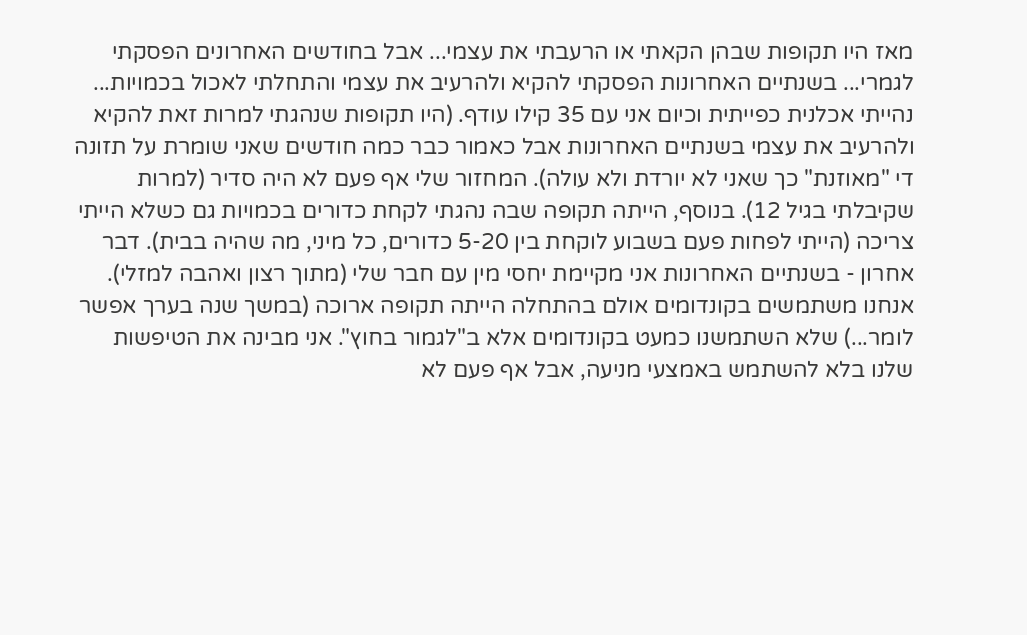מאז היו תקופות שבהן הקאתי או הרעבתי את עצמי... אבל בחודשים האחרונים הפסקתי לגמרי... בשנתיים האחרונות הפסקתי להקיא ולהרעיב את עצמי והתחלתי לאכול בכמויות... נהייתי אכלנית כפייתית וכיום אני עם 35 קילו עודף. (היו תקופות שנהגתי למרות זאת להקיא ולהרעיב את עצמי בשנתיים האחרונות אבל כאמור כבר כמה חודשים שאני שומרת על תזונה די "מאוזנת" כך שאני לא יורדת ולא עולה). המחזור שלי אף פעם לא היה סדיר (למרות שקיבלתי בגיל 12). בנוסף, הייתה תקופה שבה נהגתי לקחת כדורים בכמויות גם כשלא הייתי צריכה (הייתי לפחות פעם בשבוע לוקחת בין 5-20 כדורים, כל מיני, מה שהיה בבית). דבר אחרון - בשנתיים האחרונות אני מקיימת יחסי מין עם חבר שלי (מתוך רצון ואהבה למזלי). אנחנו משתמשים בקונדומים אולם בהתחלה הייתה תקופה ארוכה (במשך שנה בערך אפשר לומר...) שלא השתמשנו כמעט בקונדומים אלא ב"לגמור בחוץ". אני מבינה את הטיפשות שלנו בלא להשתמש באמצעי מניעה, אבל אף פעם לא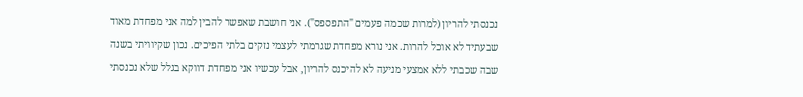נכנסתי להריון (למרות שכמה פעמים "התפספס"). אני חושבת שאפשר להבין למה אני מפחדת מאוד שבעתיד לא אוכל להרות. אני נורא מפחדת שגרמתי לעצמי נזקים בלתי הפיכים. נכון שקיוויתי בשנה שבה שכבתי ללא אמצעי מניעה לא להיכנס להריון, אבל עכשיו אני מפחדת דווקא בגלל שלא נכנסתי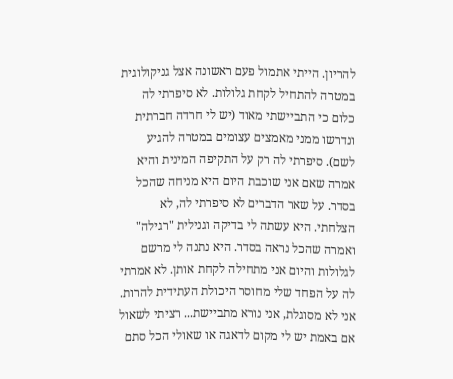להריון. הייתי אתמול פעם ראשונה אצל גניקולוגית במטרה להתחיל לקחת גלולות. לא סיפרתי לה כלום כי התביישתי מאוד (יש לי חרדה חברתית ונדרשו ממני מאמצים עצומים במטרה להגיע לשם). סיפרתי לה רק על התקיפה המינית והיא אמרה שאם אני שוכבת היום היא מניחה שהכל בסדר. על שאר הדברים לא סיפרתי לה, לא הצלחתי. היא עשתה לי בדיקה וגנילית "רגילה" ואמרה שהכל נראה בסדר. היא נתנה לי מרשם לגלולות והיום אני מתחילה לקחת אותן. לא אמרתי לה על הפחד שלי מחוסר היכולת העתידית להרות. אני לא מסוגלת, אני נורא מתביישת... רציתי לשאול אם באמת יש לי מקום לדאגה או שאולי הכל סתם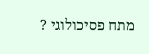מתח פסיכולוגי ?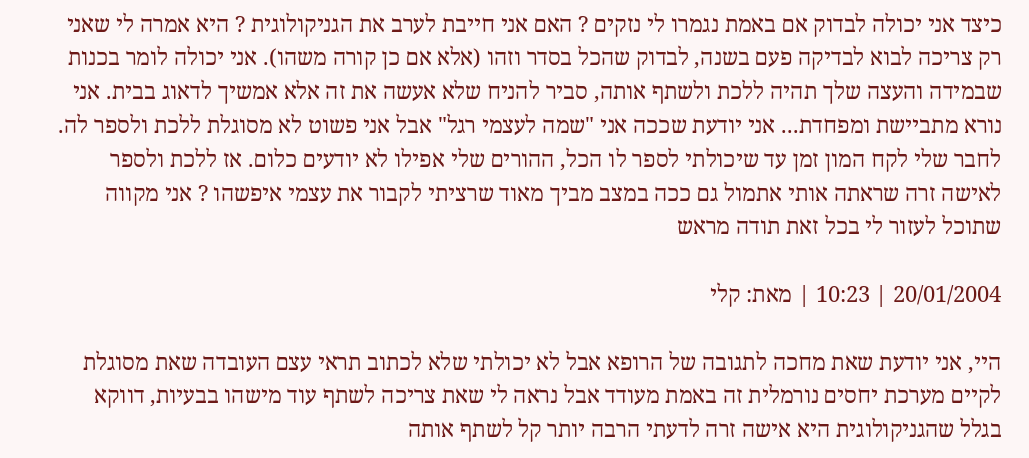כיצד אני יכולה לבדוק אם באמת נגמרו לי נזקים ? האם אני חייבת לערב את הגניקולוגית ? היא אמרה לי שאני רק צריכה לבוא לבדיקה פעם בשנה, לבדוק שהכל בסדר וזהו (אלא אם כן קורה משהו). אני יכולה לומר בכנות שבמידה והעצה שלך תהיה ללכת ולשתף אותה, סביר להניח שלא אעשה את זה אלא אמשיך לדאוג בבית. אני נורא מתביישת ומפחדת... אני יודעת שככה אני "שמה לעצמי רגל" אבל אני פשוט לא מסוגלת ללכת ולספר לה. לחבר שלי לקח המון זמן עד שיכולתי לספר לו הכל, ההורים שלי אפילו לא יודעים כלום. אז ללכת ולספר לאישה זרה שראתה אותי אתמול גם ככה במצב מביך מאוד שרציתי לקבור את עצמי איפשהו ? אני מקווה שתוכל לעזור לי בכל זאת תודה מראש

20/01/2004 | 10:23 | מאת: קלי

היי, אני יודעת שאת מחכה לתגובה של הרופא אבל לא יכולתי שלא לכתוב תראי עצם העובדה שאת מסוגלת לקיים מערכת יחסים נורמלית זה באמת מעודד אבל נראה לי שאת צריכה לשתף עוד מישהו בבעיות, דווקא בגלל שהגניקולוגית היא אישה זרה לדעתי הרבה יותר קל לשתף אותה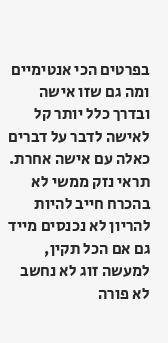בפרטים הכי אנטימיים ומה גם שזו אישה ובדרך כלל יותר קל לאישה לדבר על דברים כאלה עם אישה אחרת. תראי נזק ממשי לא בהכרח חייב להיות להריון לא נכנסים מייד גם אם הכל תקין, למעשה זוג לא נחשב לא פורה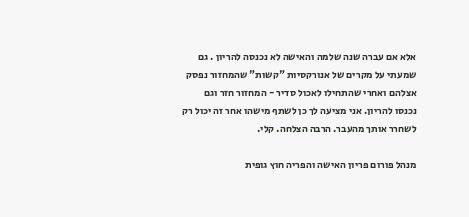אלא אם עברה שנה שלמה והאישה לא נכנסה להריון . גם שמעתי על מקרים של אנורקסיות "קשות" שהמחזור נפסק אצלהם ואחרי שהתחילו לאכול סדיר - המחזור חזר וגם נכנסו להריון. אני מציעה לך כן לשתף מישהו אחר זה יכול רק לשחרר אותך מהעבר. הרבה הצלחה. קלי.

מנהל פורום פריון האישה והפריה חוץ גופית